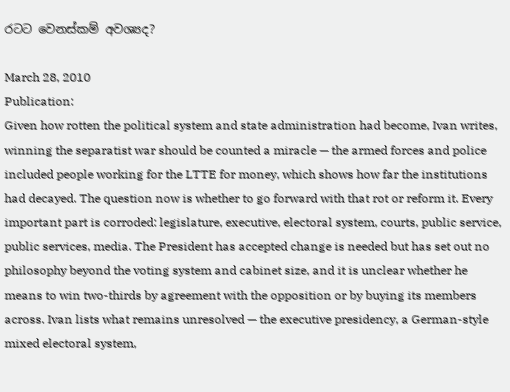රටට වෙනස්කම් අවශ්‍යද?

March 28, 2010
Publication:
Given how rotten the political system and state administration had become, Ivan writes, winning the separatist war should be counted a miracle — the armed forces and police included people working for the LTTE for money, which shows how far the institutions had decayed. The question now is whether to go forward with that rot or reform it. Every important part is corroded: legislature, executive, electoral system, courts, public service, public services, media. The President has accepted change is needed but has set out no philosophy beyond the voting system and cabinet size, and it is unclear whether he means to win two-thirds by agreement with the opposition or by buying its members across. Ivan lists what remains unresolved — the executive presidency, a German-style mixed electoral system,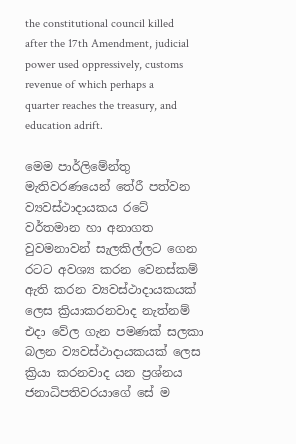the constitutional council killed after the 17th Amendment, judicial power used oppressively, customs revenue of which perhaps a quarter reaches the treasury, and education adrift.

මෙම පාර්ලිමේන්තු මැතිවරණයෙන් තේරී පත්වන ව්‍යවස්ථාදායකය රටේ වර්තමාන හා අනාගත වුවමනාවන් සැලකිල්ලට ගෙන රටට අවශ්‍ය කරන වෙනස්කම් ඇති කරන ව්‍යවස්ථාදායකයක් ලෙස ක්‍රියාකරනවාද නැත්නම් එදා වේල ගැන පමණක් සලකා බලන ව්‍යවස්ථාදායකයක් ලෙස ක්‍රියා කරනවාද යන ප්‍රශ්නය ජනාධිපතිවරයාගේ සේ ම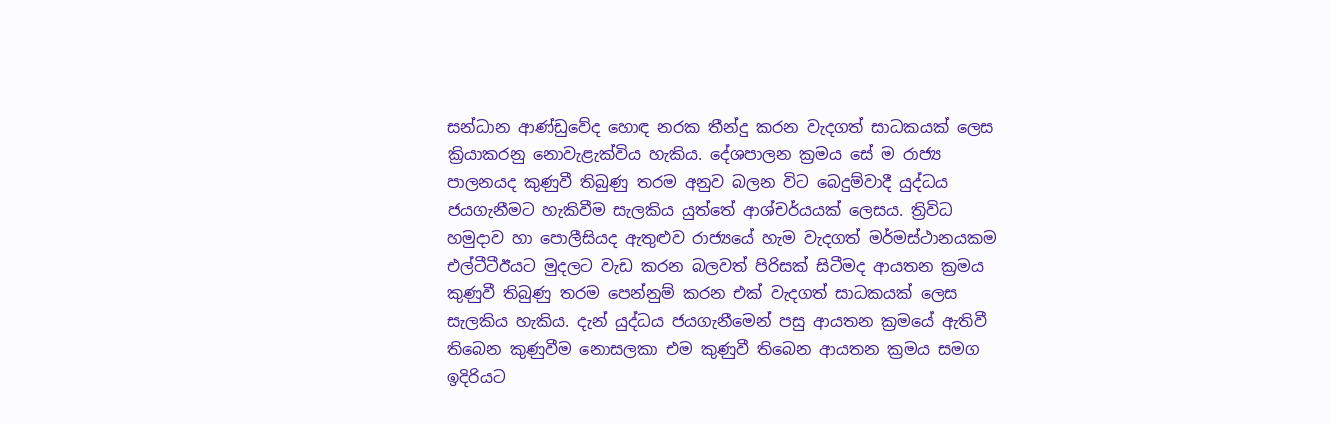සන්ධාන ආණ්ඩුවේද හොඳ නරක තීන්දු කරන වැදගත් සාධකයක් ලෙස ක්‍රියාකරනු නොවැළැක්විය හැකිය. දේශපාලන ක්‍රමය සේ ම රාජ්‍ය පාලනයද කුණුවී තිබුණු තරම අනුව බලන විට බෙදුම්වාදී යුද්ධය ජයගැනීමට හැකිවීම සැලකිය යුත්තේ ආශ්චර්යයක් ලෙසය. ත්‍රිවිධ හමුදාව හා පොලීසියද ඇතුළුව රාජ්‍යයේ හැම වැදගත් මර්මස්ථානයකම එල්ටීටීඊයට මුදලට වැඩ කරන බලවත් පිරිසක් සිටීමද ආයතන ක්‍රමය කුණුවී තිබුණු තරම පෙන්නුම් කරන එක් වැදගත් සාධකයක් ලෙස සැලකිය හැකිය. දැන් යුද්ධය ජයගැනීමෙන් පසු ආයතන ක්‍රමයේ ඇතිවී තිබෙන කුණුවීම නොසලකා එම කුණුවී තිබෙන ආයතන ක්‍රමය සමග ඉදිරියට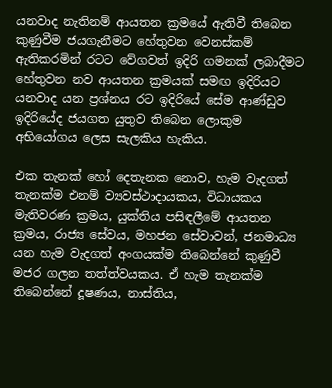යනවාද නැතිනම් ආයතන ක්‍රමයේ ඇතිවී තිබෙන කුණුවීම ජයගැනීමට හේතුවන වෙනස්කම් ඇතිකරමින් රටට වේගවත් ඉදිරි ගමනක් ලබාදීමට හේතුවන නව ආයතන ක්‍රමයක් සමඟ ඉදිරියට යනවාද යන ප්‍රශ්නය රට ඉදිරියේ සේම ආණ්ඩුව ඉදිරියේද ජයගත යුතුව තිබෙන ලොකුම අභියෝගය ලෙස සැලකිය හැකිය.

එක තැනක් හෝ දෙතැනක නොව, හැම වැදගත් තැනක්ම එනම් ව්‍යවස්ථාදායකය, විධායකය මැතිවරණ ක්‍රමය, යුක්තිය පසිඳලීමේ ආයතන ක්‍රමය, රාජ්‍ය සේවය, මහජන සේවාවන්, ජනමාධ්‍ය යන හැම වැදගත් අංගයක්ම තිබෙන්නේ කුණුවී මජර ගලන තත්ත්වයකය. ඒ හැම තැනක්ම තිබෙන්නේ දූෂණය, නාස්තිය,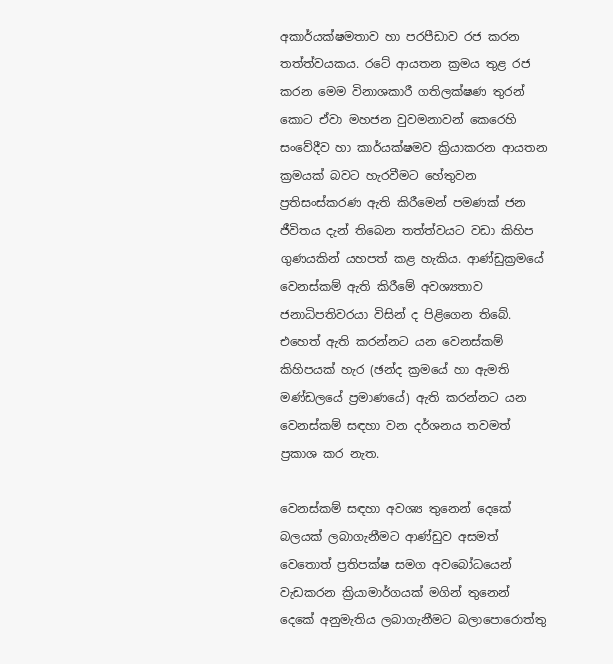අකාර්යක්ෂමතාව හා පරපීඩාව රජ කරන තත්ත්වයකය. රටේ ආයතන ක්‍රමය තුළ රජ කරන මෙම විනාශකාරී ගතිලක්ෂණ තුරන් කොට ඒවා මහජන වුවමනාවන් කෙරෙහි සංවේදීව හා කාර්යක්ෂමව ක්‍රියාකරන ආයතන ක්‍රමයක් බවට හැරවීමට හේතුවන ප්‍රතිසංස්කරණ ඇති කිරීමෙන් පමණක් ජන ජීවිතය දැන් තිබෙන තත්ත්වයට වඩා කිහිප ගුණයකින් යහපත් කළ හැකිය. ආණ්ඩුක්‍රමයේ වෙනස්කම් ඇති කිරීමේ අවශ්‍යතාව ජනාධිපතිවරයා විසින් ද පිළිගෙන තිබේ. එහෙත් ඇති කරන්නට යන වෙනස්කම් කිහිපයක් හැර (ඡන්ද ක්‍රමයේ හා ඇමති මණ්ඩලයේ ප්‍රමාණයේ) ඇති කරන්නට යන වෙනස්කම් සඳහා වන දර්ශනය තවමත් ප්‍රකාශ කර නැත.

වෙනස්කම් සඳහා අවශ්‍ය තුනෙන් දෙකේ බලයක් ලබාගැනීමට ආණ්ඩුව අසමත් වෙතොත් ප්‍රතිපක්ෂ සමග අවබෝධයෙන් වැඩකරන ක්‍රියාමාර්ගයක් මගින් තුනෙන් දෙකේ අනුමැතිය ලබාගැනීමට බලාපොරොත්තු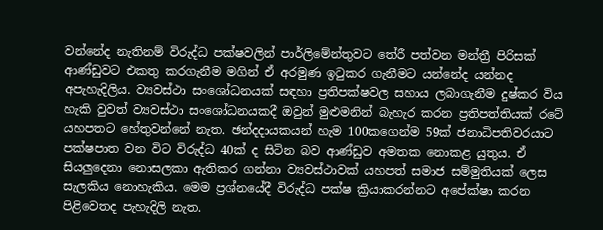වන්නේද නැතිනම් විරුද්ධ පක්ෂවලින් පාර්ලිමේන්තුවට තේරී පත්වන මන්ත්‍රී පිරිසක් ආණ්ඩුවට එකතු කරගැනීම මගින් ඒ අරමුණ ඉටුකර ගැනීමට යන්නේද යන්නද අපැහැදිලිය. ව්‍යවස්ථා සංශෝධනයක් සඳහා ප්‍රතිපක්ෂවල සහාය ලබාගැනීම දුෂ්කර විය හැකි වුවත් ව්‍යවස්ථා සංශෝධනයකදී ඔවුන් මුළුමනින් බැහැර කරන ප්‍රතිපත්තියක් රටේ යහපතට හේතුවන්නේ නැත. ඡන්දදායකයන් හැම 100කගෙන්ම 59ක් ජනාධිපතිවරයාට පක්ෂපාත වන විට විරුද්ධ 40ක් ද සිටින බව ආණ්ඩුව අමතක නොකළ යුතුය. ඒ සියලුදෙනා නොසලකා ඇතිකර ගන්නා ව්‍යවස්ථාවක් යහපත් සමාජ සම්මුතියක් ලෙස සැලකිය නොහැකිය. මෙම ප්‍රශ්නයේදී විරුද්ධ පක්ෂ ක්‍රියාකරන්නට අපේක්ෂා කරන පිළිවෙතද පැහැදිලි නැත.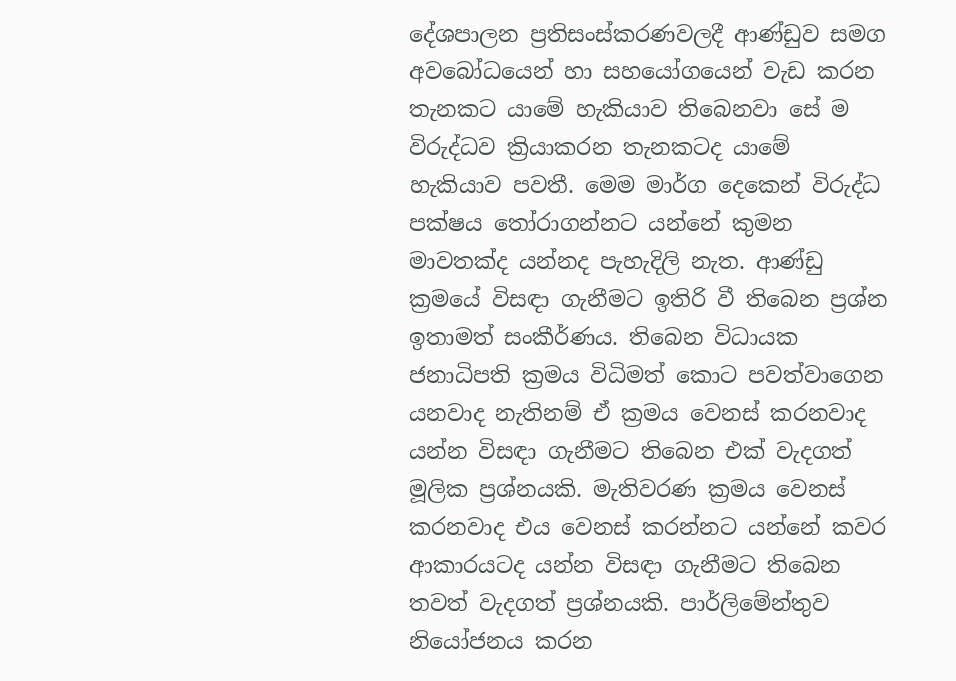දේශපාලන ප්‍රතිසංස්කරණවලදී ආණ්ඩුව සමග අවබෝධයෙන් හා සහයෝගයෙන් වැඩ කරන තැනකට යාමේ හැකියාව තිබෙනවා සේ ම විරුද්ධව ක්‍රියාකරන තැනකටද යාමේ හැකියාව පවතී. මෙම මාර්ග දෙකෙන් විරුද්ධ පක්ෂය තෝරාගන්නට යන්නේ කුමන මාවතක්ද යන්නද පැහැදිලි නැත. ආණ්ඩු ක්‍රමයේ විසඳා ගැනීමට ඉතිරි වී තිබෙන ප්‍රශ්න ඉතාමත් සංකීර්ණය. තිබෙන විධායක ජනාධිපති ක්‍රමය විධිමත් කොට පවත්වාගෙන යනවාද නැතිනම් ඒ ක්‍රමය වෙනස් කරනවාද යන්න විසඳා ගැනීමට තිබෙන එක් වැදගත් මූලික ප්‍රශ්නයකි. මැතිවරණ ක්‍රමය වෙනස් කරනවාද එය වෙනස් කරන්නට යන්නේ කවර ආකාරයටද යන්න විසඳා ගැනීමට තිබෙන තවත් වැදගත් ප්‍රශ්නයකි. පාර්ලිමේන්තුව නියෝජනය කරන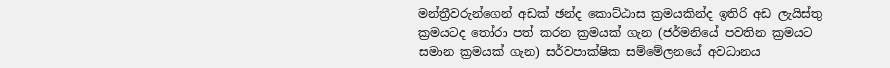මන්ත්‍රීවරුන්ගෙන් අඩක් ඡන්ද කොට්ඨාස ක්‍රමයකින්ද ඉතිරි අඩ ලැයිස්තු ක්‍රමයටද තෝරා පත් කරන ක්‍රමයක් ගැන (ජර්මනියේ පවතින ක්‍රමයට සමාන ක්‍රමයක් ගැන) සර්වපාක්ෂික සම්මේලනයේ අවධානය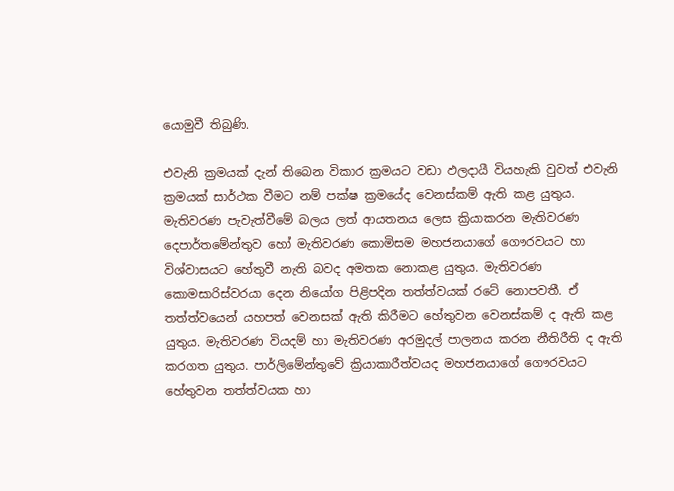යොමුවී තිබුණි.

එවැනි ක්‍රමයක් දැන් තිබෙන විකාර ක්‍රමයට වඩා ඵලදායී වියහැකි වුවත් එවැනි ක්‍රමයක් සාර්ථක වීමට නම් පක්ෂ ක්‍රමයේද වෙනස්කම් ඇති කළ යුතුය. මැතිවරණ පැවැත්වීමේ බලය ලත් ආයතනය ලෙස ක්‍රියාකරන මැතිවරණ දෙපාර්තමේන්තුව හෝ මැතිවරණ කොමිසම මහජනයාගේ ගෞරවයට හා විශ්වාසයට හේතුවී නැති බවද අමතක නොකළ යුතුය. මැතිවරණ කොමසාරිස්වරයා දෙන නියෝග පිළිපදින තත්ත්වයක් රටේ නොපවතී. ඒ තත්ත්වයෙන් යහපත් වෙනසක් ඇති කිරීමට හේතුවන වෙනස්කම් ද ඇති කළ යුතුය. මැතිවරණ වියදම් හා මැතිවරණ අරමුදල් පාලනය කරන නීතිරීති ද ඇති කරගත යුතුය. පාර්ලිමේන්තුවේ ක්‍රියාකාරීත්වයද මහජනයාගේ ගෞරවයට හේතුවන තත්ත්වයක හා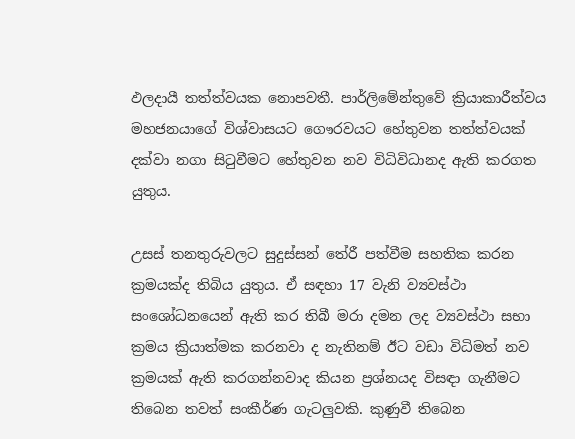ඵලදායී තත්ත්වයක නොපවතී. පාර්ලිමේන්තුවේ ක්‍රියාකාරීත්වය මහජනයාගේ විශ්වාසයට ගෞරවයට හේතුවන තත්ත්වයක් දක්වා නගා සිටුවීමට හේතුවන නව විධිවිධානද ඇති කරගත යුතුය.

උසස් තනතුරුවලට සුදුස්සන් තේරී පත්වීම සහතික කරන ක්‍රමයක්ද තිබිය යුතුය. ඒ සඳහා 17 වැනි ව්‍යවස්ථා සංශෝධනයෙන් ඇති කර තිබී මරා දමන ලද ව්‍යවස්ථා සභා ක්‍රමය ක්‍රියාත්මක කරනවා ද නැතිනම් ඊට වඩා විධිමත් නව ක්‍රමයක් ඇති කරගන්නවාද කියන ප්‍රශ්නයද විසඳා ගැනීමට තිබෙන තවත් සංකීර්ණ ගැටලුවකි. කුණුවී තිබෙන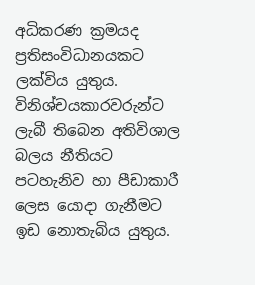අධිකරණ ක්‍රමයද ප්‍රතිසංවිධානයකට ලක්විය යුතුය. විනිශ්චයකාරවරුන්ට ලැබී තිබෙන අතිවිශාල බලය නීතියට පටහැනිව හා පීඩාකාරී ලෙස යොදා ගැනීමට ඉඩ නොතැබිය යුතුය.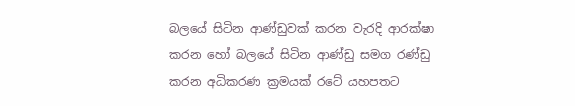බලයේ සිටින ආණ්ඩුවක් කරන වැරදි ආරක්ෂා කරන හෝ බලයේ සිටින ආණ්ඩු සමග රණ්ඩු කරන අධිකරණ ක්‍රමයක් රටේ යහපතට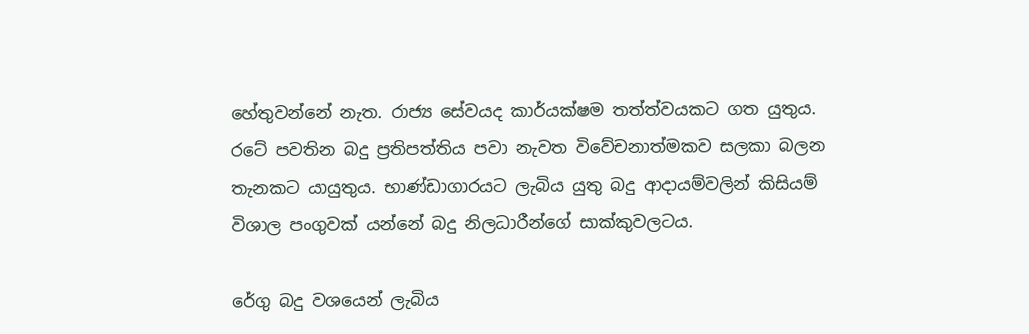හේතුවන්නේ නැත. රාජ්‍ය සේවයද කාර්යක්ෂම තත්ත්වයකට ගත යුතුය. රටේ පවතින බදු ප්‍රතිපත්තිය පවා නැවත විවේචනාත්මකව සලකා බලන තැනකට යායුතුය. භාණ්ඩාගාරයට ලැබිය යුතු බදු ආදායම්වලින් කිසියම් විශාල පංගුවක් යන්නේ බදු නිලධාරීන්ගේ සාක්කුවලටය.

රේගු බදු වශයෙන් ලැබිය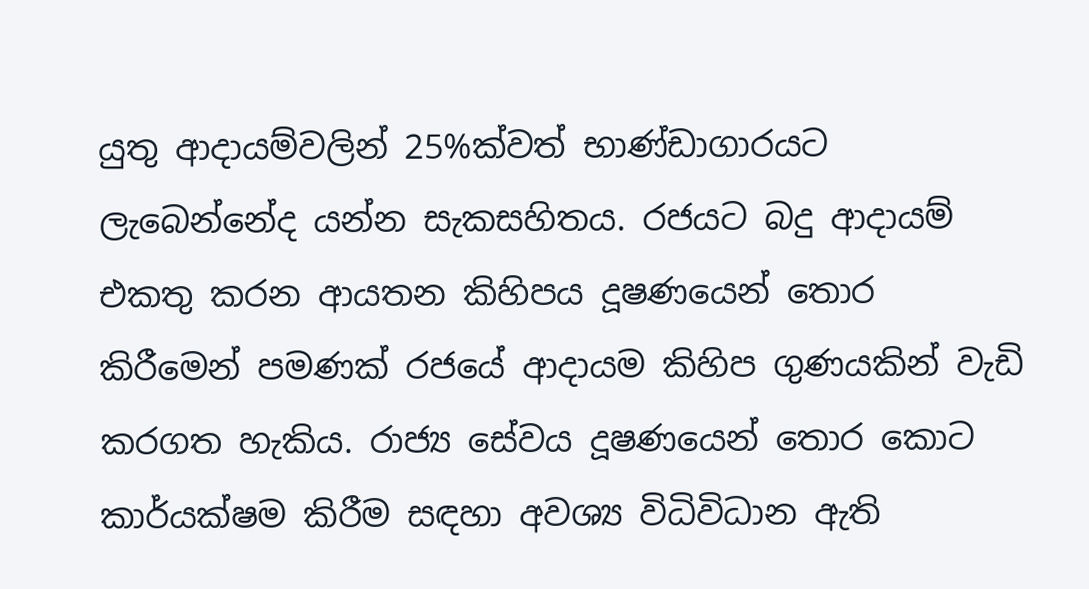යුතු ආදායම්වලින් 25%ක්වත් භාණ්ඩාගාරයට ලැබෙන්නේද යන්න සැකසහිතය. රජයට බදු ආදායම් එකතු කරන ආයතන කිහිපය දූෂණයෙන් තොර කිරීමෙන් පමණක් රජයේ ආදායම කිහිප ගුණයකින් වැඩි කරගත හැකිය. රාජ්‍ය සේවය දූෂණයෙන් තොර කොට කාර්යක්ෂම කිරීම සඳහා අවශ්‍ය විධිවිධාන ඇති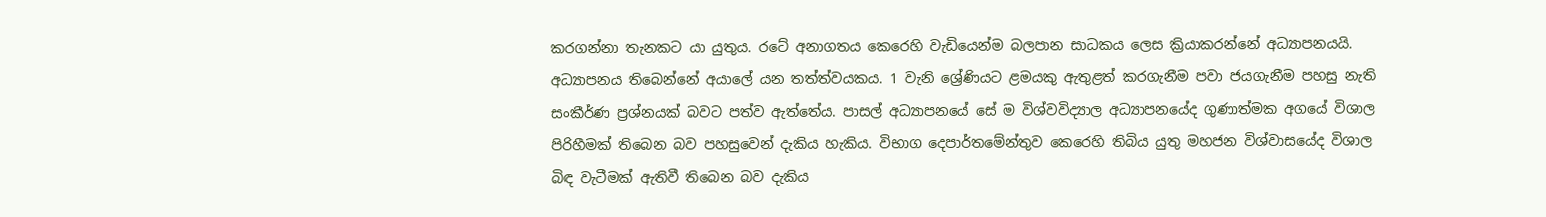කරගන්නා තැනකට යා යුතුය. රටේ අනාගතය කෙරෙහි වැඩියෙන්ම බලපාන සාධකය ලෙස ක්‍රියාකරන්නේ අධ්‍යාපනයයි. අධ්‍යාපනය තිබෙන්නේ අයාලේ යන තත්ත්වයකය. 1 වැනි ශ්‍රේණියට ළමයකු ඇතුළත් කරගැනීම පවා ජයගැනීම පහසු නැති සංකීර්ණ ප්‍රශ්නයක් බවට පත්ව ඇත්තේය. පාසල් අධ්‍යාපනයේ සේ ම විශ්වවිද්‍යාල අධ්‍යාපනයේද ගුණාත්මක අගයේ විශාල පිරිහීමක් තිබෙන බව පහසුවෙන් දැකිය හැකිය. විභාග දෙපාර්තමේන්තුව කෙරෙහි තිබිය යුතු මහජන විශ්වාසයේද විශාල බිඳ වැටීමක් ඇතිවී තිබෙන බව දැකිය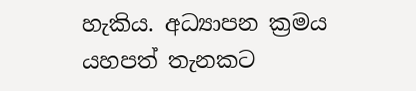හැකිය. අධ්‍යාපන ක්‍රමය යහපත් තැනකට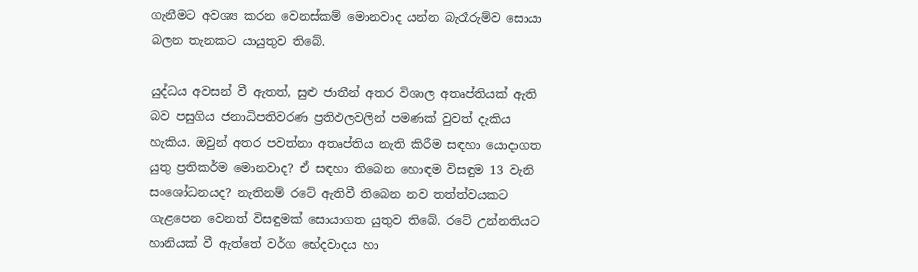ගැනීමට අවශ්‍ය කරන වෙනස්කම් මොනවාද යන්න බැරෑරුම්ව සොයා බලන තැනකට යායුතුව තිබේ.

යුද්ධය අවසන් වී ඇතත්, සුළු ජාතීන් අතර විශාල අතෘප්තියක් ඇති බව පසුගිය ජනාධිපතිවරණ ප්‍රතිඵලවලින් පමණක් වුවත් දැකිය හැකිය. ඔවුන් අතර පවත්නා අතෘප්තිය නැති කිරීම සඳහා යොදාගත යුතු ප්‍රතිකර්ම මොනවාද? ඒ සඳහා තිබෙන හොඳම විසඳුම 13 වැනි සංශෝධනයද? නැතිනම් රටේ ඇතිවී තිබෙන නව තත්ත්වයකට ගැළපෙන වෙනත් විසඳුමක් සොයාගත යුතුව තිබේ. රටේ උන්නතියට හානියක් වී ඇත්තේ වර්ග භේදවාදය හා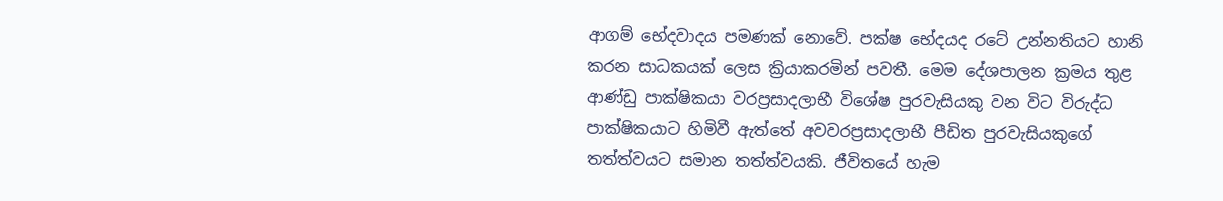ආගම් භේදවාදය පමණක් නොවේ. පක්ෂ භේදයද රටේ උන්නතියට හානි කරන සාධකයක් ලෙස ක්‍රියාකරමින් පවතී. මෙම දේශපාලන ක්‍රමය තුළ ආණ්ඩු පාක්ෂිකයා වරප්‍රසාදලාභී විශේෂ පුරවැසියකු වන විට විරුද්ධ පාක්ෂිකයාට හිමිවී ඇත්තේ අවවරප්‍රසාදලාභී පීඩිත පුරවැසියකුගේ තත්ත්වයට සමාන තත්ත්වයකි. ජීවිතයේ හැම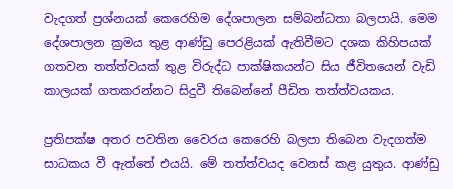වැදගත් ප්‍රශ්නයක් කෙරෙහිම දේශපාලන සම්බන්ධතා බලපායි. මෙම දේශපාලන ක්‍රමය තුළ ආණ්ඩු පෙරළියක් ඇතිවීමට දශක කිහිපයක් ගතවන තත්ත්වයක් තුළ විරුද්ධ පාක්ෂිකයන්ට සිය ජීවිතයෙන් වැඩි කාලයක් ගතකරන්නට සිදුවී තිබෙන්නේ පීඩිත තත්ත්වයකය.

ප්‍රතිපක්ෂ අතර පවතින වෛරය කෙරෙහි බලපා තිබෙන වැදගත්ම සාධකය වී ඇත්තේ එයයි. මේ තත්ත්වයද වෙනස් කළ යුතුය. ආණ්ඩු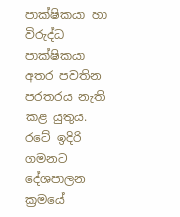පාක්ෂිකයා හා විරුද්ධ පාක්ෂිකයා අතර පවතින පරතරය නැති කළ යුතුය. රටේ ඉදිරි ගමනට දේශපාලන ක්‍රමයේ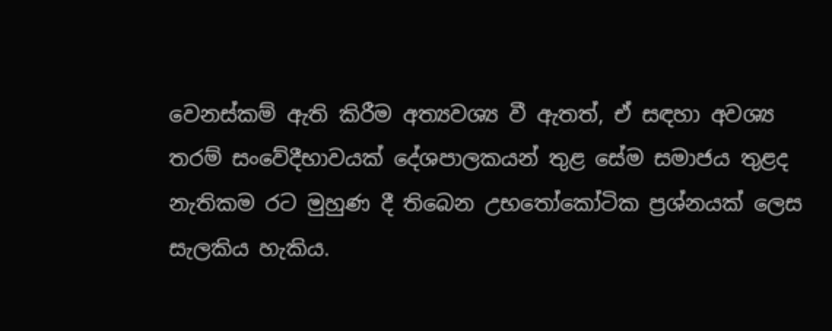වෙනස්කම් ඇති කිරීම අත්‍යවශ්‍ය වී ඇතත්, ඒ සඳහා අවශ්‍ය තරම් සංවේදීභාවයක් දේශපාලකයන් තුළ සේම සමාජය තුළද නැතිකම රට මුහුණ දී තිබෙන උභතෝකෝටික ප්‍රශ්නයක් ලෙස සැලකිය හැකිය.